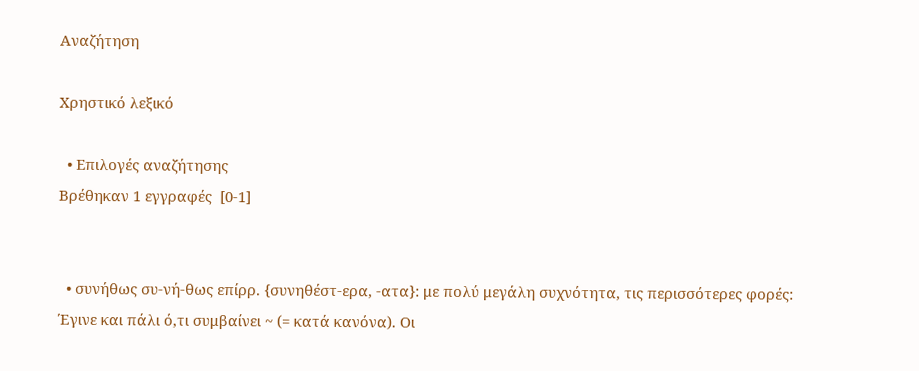Αναζήτηση

Χρηστικό λεξικό

  • Επιλογές αναζήτησης
Βρέθηκαν 1 εγγραφές  [0-1]


  • συνήθως συ-νή-θως επίρρ. {συνηθέστ-ερα, -ατα}: με πολύ μεγάλη συχνότητα, τις περισσότερες φορές: Έγινε και πάλι ό,τι συμβαίνει ~ (= κατά κανόνα). Οι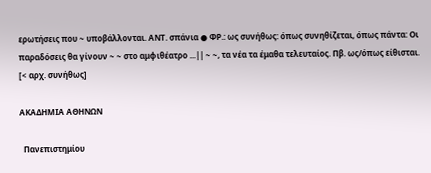ερωτήσεις που ~ υποβάλλονται. ΑΝΤ. σπάνια ● ΦΡ.: ως συνήθως: όπως συνηθίζεται, όπως πάντα: Οι παραδόσεις θα γίνουν ~ ~ στο αμφιθέατρο ...|| ~ ~, τα νέα τα έμαθα τελευταίος. Πβ. ως/όπως είθισται. [< αρχ. συνήθως]

ΑΚΑΔΗΜΙΑ ΑΘΗΝΩΝ

  Πανεπιστημίου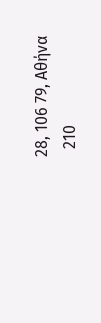28, 106 79, Αθήνα
  210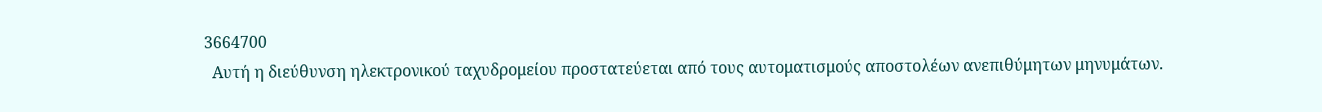3664700
  Αυτή η διεύθυνση ηλεκτρονικού ταχυδρομείου προστατεύεται από τους αυτοματισμούς αποστολέων ανεπιθύμητων μηνυμάτων.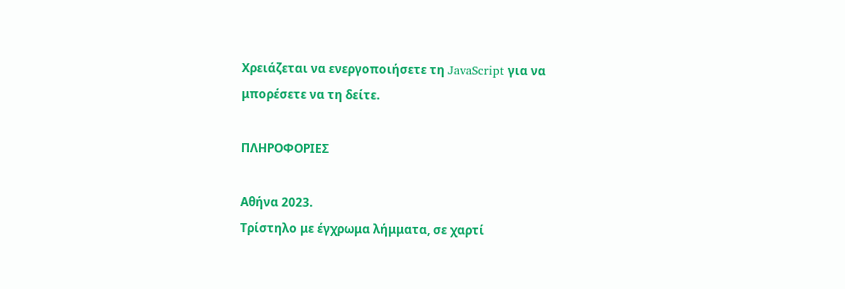Χρειάζεται να ενεργοποιήσετε τη JavaScript για να μπορέσετε να τη δείτε.

ΠΛΗΡΟΦΟΡΙΕΣ

Αθήνα 2023.
Τρίστηλο με έγχρωμα λήμματα, σε χαρτί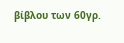βίβλου των 60γρ.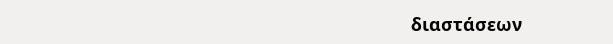διαστάσεων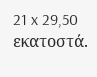21 x 29,50 εκατοστά.